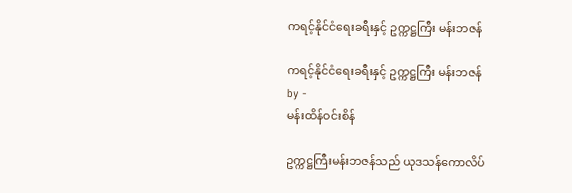ကရင့်နိုင်ငံရေးခရီးနှင့် ဥက္ကဋ္ဌကြီး မန်းဘဇန်

ကရင့်နိုင်ငံရေးခရီးနှင့် ဥက္ကဋ္ဌကြီး မန်းဘဇန်
by -
မန်းထိန်ဝင်းစိန်

ဥက္ကဋ္ဌကြီးမန်းဘဇန်သည် ယုဒသန်ကောလိပ်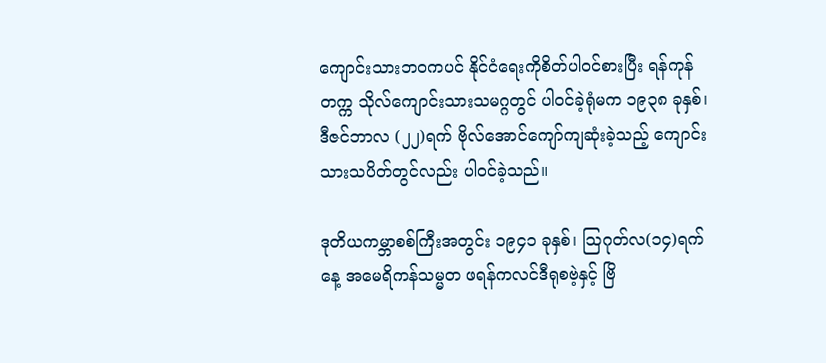ကျောင်းသားဘဝကပင် နိုင်ငံရေးကိုစိတ်ပါဝင်စားပြီး ရန်ကုန်တက္က သိုလ်ကျောင်းသားသမဂ္ဂတွင် ပါဝင်ခဲ့ရုံမက ၁၉၃၈ ခုနှစ်၊ ဒီဇင်ဘာလ (၂၂)ရက် ဗိုလ်အောင်ကျော်ကျဆုံးခဲ့သည့် ကျောင်း သားသပိတ်တွင်လည်း ပါဝင်ခဲ့သည်။

ဒုတိယကမ္ဘာစစ်ကြီးအတွင်း ၁၉၄၁ ခုနှစ်၊ သြဂုတ်လ(၁၄)ရက်နေ့ အမေရိကန်သမ္မတ ဖရန်ကလင်ဒီရုစဗဲ့နှင့် ဗြိ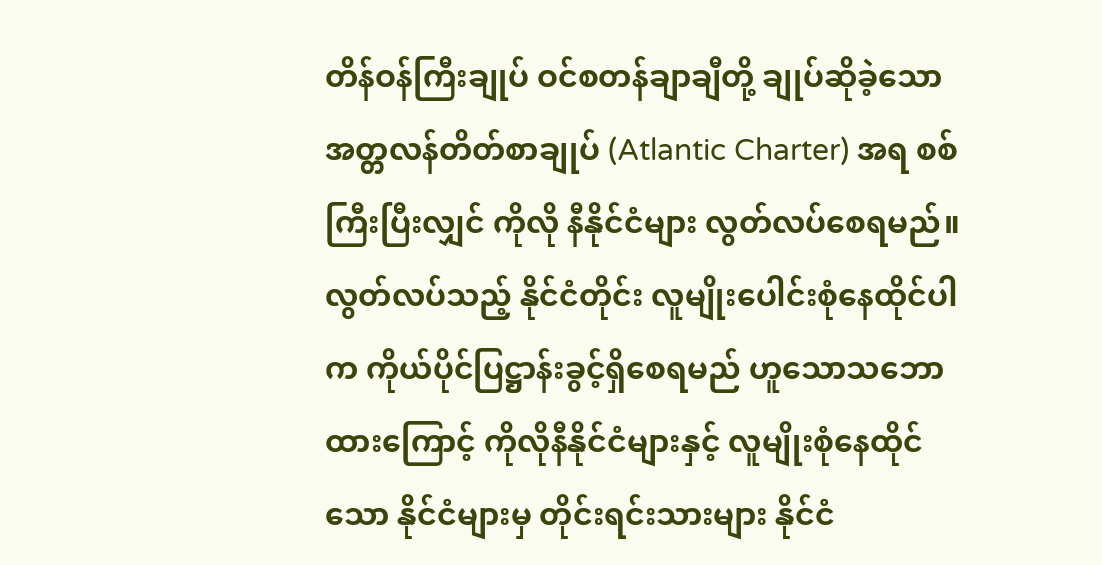တိန်ဝန်ကြီးချုပ် ဝင်စတန်ချာချီတို့ ချုပ်ဆိုခဲ့သော အတ္တလန်တိတ်စာချုပ် (Atlantic Charter) အရ စစ်ကြီးပြီးလျှင် ကိုလို နီနိုင်ငံများ လွတ်လပ်စေရမည်။ လွတ်လပ်သည့် နိုင်ငံတိုင်း လူမျိုးပေါင်းစုံနေထိုင်ပါက ကိုယ်ပိုင်ပြဋ္ဌာန်းခွင့်ရှိစေရမည် ဟူသောသဘောထားကြောင့် ကိုလိုနီနိုင်ငံများနှင့် လူမျိုးစုံနေထိုင်သော နိုင်ငံများမှ တိုင်းရင်းသားများ နိုင်ငံ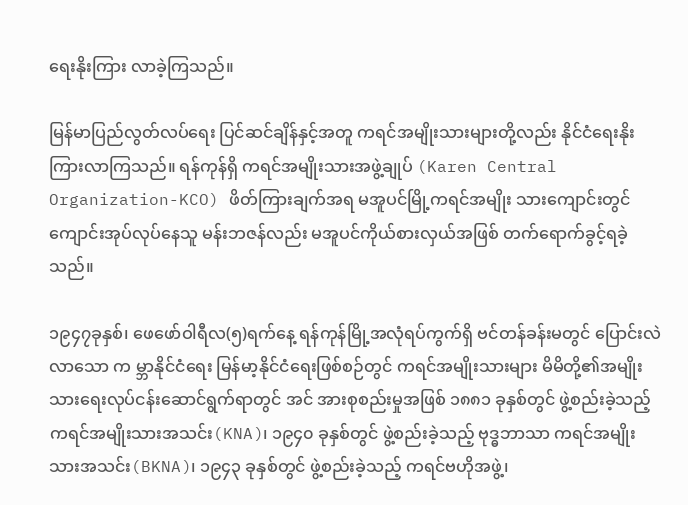ရေးနိုးကြား လာခဲ့ကြသည်။

မြန်မာပြည်လွတ်လပ်ရေး ပြင်ဆင်ချိန်နှင့်အတူ ကရင်အမျိုးသားများတို့လည်း နိုင်ငံရေးနိုးကြားလာကြသည်။ ရန်ကုန်ရှိ ကရင်အမျိုးသားအဖွဲ့ချုပ် (Karen Central Organization-KCO) ဖိတ်ကြားချက်အရ မအူပင်မြို့ကရင်အမျိုး သားကျောင်းတွင် ကျောင်းအုပ်လုပ်နေသူ မန်းဘဇန်လည်း မအူပင်ကိုယ်စားလှယ်အဖြစ် တက်ရောက်ခွင့်ရခဲ့သည်။

၁၉၄၇ခုနှစ်၊ ဖေဖော်ဝါရီလ(၅)ရက်နေ့ ရန်ကုန်မြို့အလုံရပ်ကွက်ရှိ ဗင်တန်ခန်းမတွင် ပြောင်းလဲလာသော က မ္ဘာနိုင်ငံရေး မြန်မာ့နိုင်ငံရေးဖြစ်စဉ်တွင် ကရင်အမျိုးသားများ မိမိတို့၏အမျိုးသားရေးလုပ်ငန်းဆောင်ရွက်ရာတွင် အင် အားစုစည်းမှုအဖြစ် ၁၈၈၁ ခုနှစ်တွင် ဖွဲ့စည်းခဲ့သည့် ကရင်အမျိုးသားအသင်း(KNA)၊ ၁၉၄၀ ခုနှစ်တွင် ဖွဲ့စည်းခဲ့သည့် ဗုဒ္ဓဘာသာ ကရင်အမျိုးသားအသင်း(BKNA)၊ ၁၉၄၃ ခုနှစ်တွင် ဖွဲ့စည်းခဲ့သည့် ကရင်ဗဟိုအဖွဲ့၊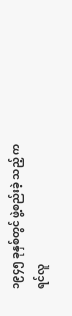၁၉၄၅ ခုနှစ်တွင် ဖွဲ့စည်းခဲ့ သည့် ကရင်လူ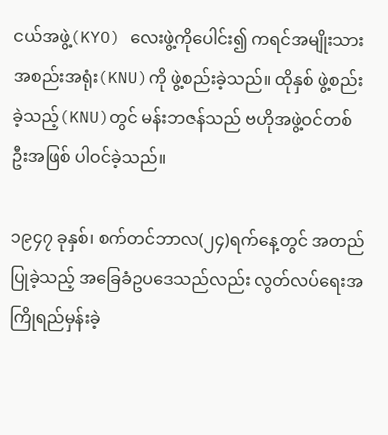ငယ်အဖွဲ့(KYO) လေးဖွဲ့ကိုပေါင်း၍ ကရင်အမျိုးသားအစည်းအရုံး(KNU)ကို ဖွဲ့စည်းခဲ့သည်။ ထိုနှစ် ဖွဲ့စည်း ခဲ့သည့်(KNU)တွင် မန်းဘဇန်သည် ဗဟိုအဖွဲ့ဝင်တစ်ဦးအဖြစ် ပါဝင်ခဲ့သည်။

၁၉၄၇ ခုနှစ်၊ စက်တင်ဘာလ(၂၄)ရက်နေ့တွင် အတည်ပြုခဲ့သည့် အခြေခံဥပဒေသည်လည်း လွတ်လပ်ရေးအ ကြိုရည်မှန်းခဲ့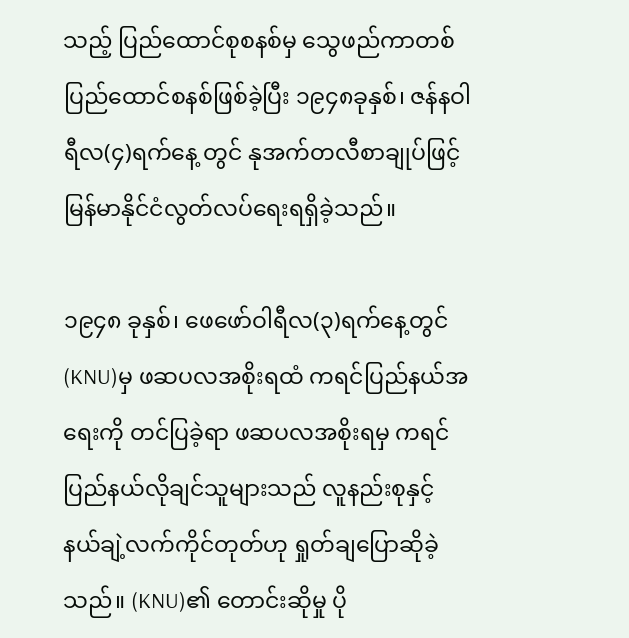သည့် ပြည်ထောင်စုစနစ်မှ သွေဖည်ကာတစ်ပြည်ထောင်စနစ်ဖြစ်ခဲ့ပြီး ၁၉၄၈ခုနှစ်၊ ဇန်နဝါရီလ(၄)ရက်နေ့ တွင် နုအက်တလီစာချုပ်ဖြင့် မြန်မာနိုင်ငံလွတ်လပ်ရေးရရှိခဲ့သည်။

၁၉၄၈ ခုနှစ်၊ ဖေဖော်ဝါရီလ(၃)ရက်နေ့တွင် (KNU)မှ ဖဆပလအစိုးရထံ ကရင်ပြည်နယ်အရေးကို တင်ပြခဲ့ရာ ဖဆပလအစိုးရမှ ကရင်ပြည်နယ်လိုချင်သူများသည် လူနည်းစုနှင့် နယ်ချဲ့လက်ကိုင်တုတ်ဟု ရှုတ်ချပြောဆိုခဲ့သည်။ (KNU)၏ တောင်းဆိုမှု ပို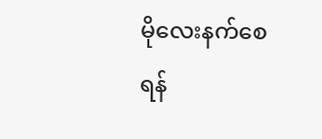မိုလေးနက်စေရန်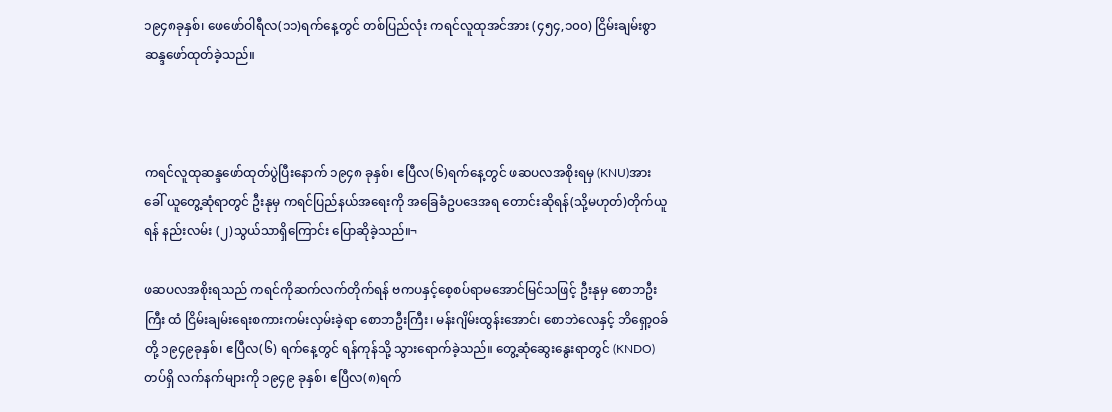၁၉၄၈ခုနှစ်၊ ဖေဖော်ဝါရီလ(၁၁)ရက်နေ့တွင် တစ်ပြည်လုံး ကရင်လူထုအင်အား (၄၅၄,၁၀၀) ငြိမ်းချမ်းစွာ ဆန္ဒဖော်ထုတ်ခဲ့သည်။



ကရင်လူထုဆန္ဒဖော်ထုတ်ပွဲပြီးနောက် ၁၉၄၈ ခုနှစ်၊ ဧပြီလ(၆)ရက်နေ့တွင် ဖဆပလအစိုးရမှ (KNU)အား ခေါ် ယူတွေ့ဆုံရာတွင် ဦးနုမှ ကရင်ပြည်နယ်အရေးကို အခြေခံဥပဒေအရ တောင်းဆိုရန်(သို့မဟုတ်)တိုက်ယူရန် နည်းလမ်း (၂)သွယ်သာရှိကြောင်း ပြောဆိုခဲ့သည်။¬

ဖဆပလအစိုးရသည် ကရင်ကိုဆက်လက်တိုက်ရန် ဗကပနှင့်စေ့စပ်ရာမအောင်မြင်သဖြင့် ဦးနုမှ စောဘဦးကြီး ထံ ငြိမ်းချမ်းရေးစကားကမ်းလှမ်းခဲ့ရာ စောဘဦးကြီး၊ မန်းဂျိမ်းထွန်းအောင်၊ စောဘဲလေနှင့် ဘိရှော့ဝခ်တို့ ၁၉၄၉ခုနှစ်၊ ဧပြီလ(၆) ရက်နေ့တွင် ရန်ကုန်သို့ သွားရောက်ခဲ့သည်။ တွေ့ဆုံဆွေးနွေးရာတွင် (KNDO) တပ်ရှိ လက်နက်များကို ၁၉၄၉ ခုနှစ်၊ ဧပြီလ(၈)ရက်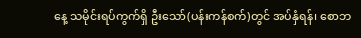နေ့ သမိုင်းရပ်ကွက်ရှိ ဦးသော်(ပန်းကန်စက်)တွင် အပ်နှံရန်၊ စောဘ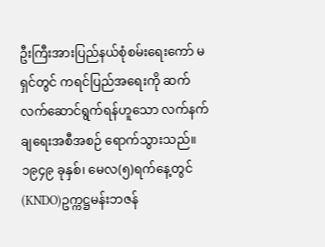ဦးကြီးအားပြည်နယ်စုံစမ်းရေးကော် မရှင်တွင် ကရင်ပြည်အရေးကို ဆက်လက်ဆောင်ရွက်ရန်ဟူသော လက်နက်ချရေးအစီအစဉ် ရောက်သွားသည်။ ၁၉၄၉ ခုနှစ်၊ မေလ(၅)ရက်နေ့တွင် (KNDO)ဥက္ကဋ္ဌမန်းဘဇန်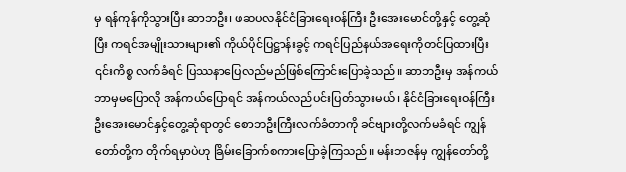မှ ရန်ကုန်ကိုသွားပြီး ဆာဘဦး၊ ဖဆပလနိုင်ငံခြားရေးဝန်ကြီး ဦးအေးမောင်တို့နှင့် တွေ့ဆုံပြီး ကရင်အမျိုးသားများ၏ ကိုယ်ပိုင်ပြဋ္ဌာန်းခွင့် ကရင်ပြည်နယ်အရေးကိုတင်ပြထားပြီး ၎င်းကိစ္စ လက်ခံရင် ပြဿနာပြေလည်မည်ဖြစ်ကြောင်းပြောခဲ့သည်။ ဆာဘဦးမှ အန်ကယ်ဘာမှမပြောလို အန်ကယ်ပြောရင် အန်ကယ်လည်ပင်းပြတ်သွားမယ်၊ နိုင်ငံခြားရေးဝန်ကြီး ဦးအေးမောင်နှင့်တွေ့ဆုံရာတွင် စောဘဦးကြီးလက်ခံတာကို ခင်ဗျားတို့လက်မခံရင် ကျွန်တော်တို့က တိုက်ရမှာပဲဟု ခြိမ်းခြောက်စကားပြောခဲ့ကြသည်။ မန်းဘဇန်မှ ကျွန်တော်တို့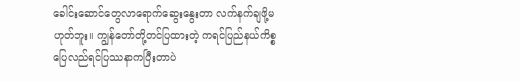ခေါင်းဆောင်တွေလာရောက်ဆွေးနွေးတာ လက်နက်ချဖို့မဟုတ်ဘူး။ ကျွန်တော်တို့တင်ပြထားတဲ့ ကရင်ပြည်နယ်ကိစ္စ ပြေလည်ရင်ပြဿနာကပြီးတာပဲ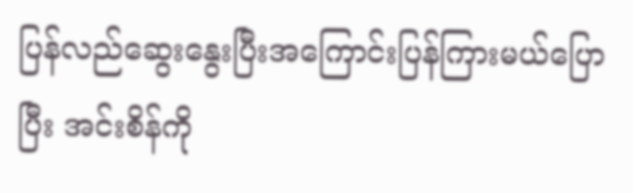ပြန်လည်ဆွေးနွေးပြီးအကြောင်းပြန်ကြားမယ်ပြောပြီး အင်းစိန်ကို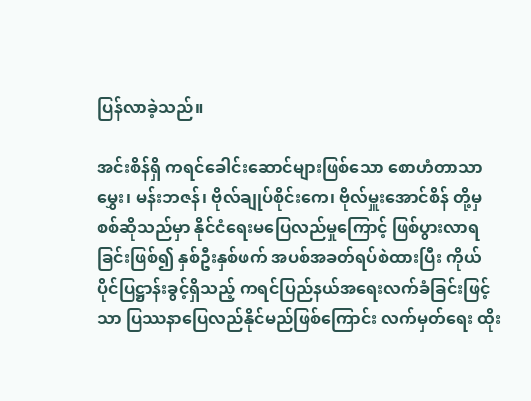ပြန်လာခဲ့သည်။

အင်းစိန်ရှိ ကရင်ခေါင်းဆောင်များဖြစ်သော စောဟံတာသာမွှေး၊ မန်းဘဇန်၊ ဗိုလ်ချုပ်စိုင်းကေ၊ ဗိုလ်မှူးအောင်စိန် တို့မှ စစ်ဆိုသည်မှာ နိုင်ငံရေးမပြေလည်မှုကြောင့် ဖြစ်ပွားလာရခြင်းဖြစ်၍ နှစ်ဦးနှစ်ဖက် အပစ်အခတ်ရပ်စဲထားပြီး ကိုယ် ပိုင်ပြဋ္ဌာန်းခွင့်ရှိသည့် ကရင်ပြည်နယ်အရေးလက်ခံခြင်းဖြင့်သာ ပြဿနာပြေလည်နိုင်မည်ဖြစ်ကြောင်း လက်မှတ်ရေး ထိုး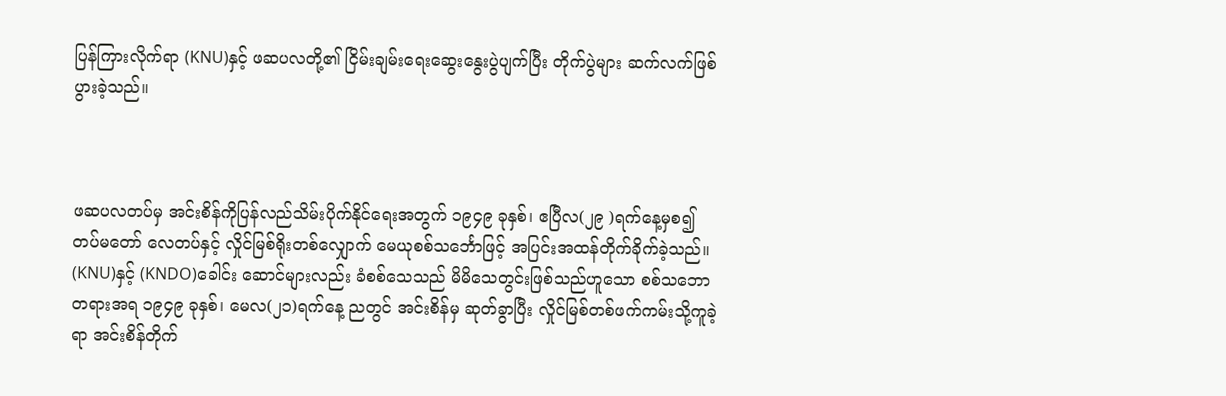ပြန်ကြားလိုက်ရာ (KNU)နှင့် ဖဆပလတို့၏ ငြိမ်းချမ်းရေးဆွေးနွေးပွဲပျက်ပြီး တိုက်ပွဲများ ဆက်လက်ဖြစ်ပွားခဲ့သည်။



ဖဆပလတပ်မှ အင်းစိန်ကိုပြန်လည်သိမ်းပိုက်နိုင်ရေးအတွက် ၁၉၄၉ ခုနှစ်၊ ဧပြီလ(၂၉ )ရက်နေ့မှစ၍ တပ်မတော် လေတပ်နှင့် လှိုင်မြစ်ရိုးတစ်လျှောက် မေယုစစ်သင်္ဘောဖြင့် အပြင်းအထန်တိုက်ခိုက်ခဲ့သည်။ (KNU)နှင့် (KNDO)ခေါင်း ဆောင်များလည်း ခံစစ်သေသည် မိမိသေတွင်းဖြစ်သည်ဟူသော စစ်သဘောတရားအရ ၁၉၄၉ ခုနှစ်၊ မေလ(၂၁)ရက်နေ့ ညတွင် အင်းစိန်မှ ဆုတ်ခွာပြီး လှိုင်မြစ်တစ်ဖက်ကမ်းသို့ကူခဲ့ရာ အင်းစိန်တိုက်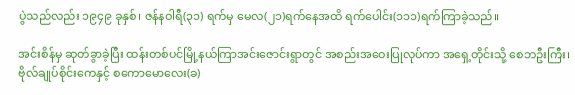ပွဲသည်လည်း ၁၉၄၉ ခုနှစ်၊ ဇန်နဝါရီ(၃၁) ရက်မှ မေလ(၂၁)ရက်နေအထိ ရက်ပေါင်း(၁၁၁)ရက်ကြာခဲ့သည်။

အင်းစိန်မှ ဆုတ်ခွာခဲ့ပြီး ထန်းတစ်ပင်မြို့နယ်ကြာအင်းဇောင်းရွာတွင် အစည်းအဝေးပြုလုပ်ကာ အရှေ့တိုင်းသို့ စေဘဦးကြီး၊ ဗိုလ်ချုပ်စိုင်းကေနှင့် စကောမောလေး(ခ)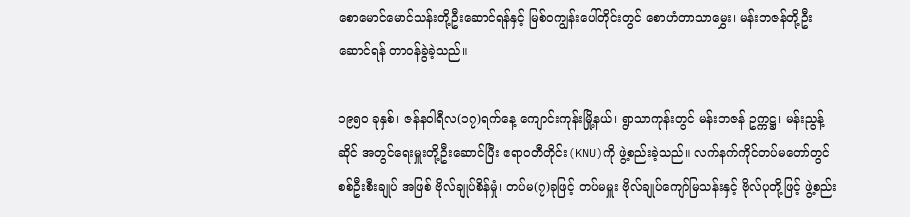စောမောင်မောင်သန်းတို့ဦးဆောင်ရန်နှင့် မြစ်ဝကျွန်းပေါ်တိုင်းတွင် စောဟံတာသာမွှေး၊ မန်းဘဇန်တို့ဦးဆောင်ရန် တာဝန်ခွဲခဲ့သည်။

၁၉၅၀ ခုနှစ်၊ ဇန်နဝါရီလ(၁၇)ရက်နေ့ ကျောင်းကုန်းမြို့နယ်၊ ရွာသာကုန်းတွင် မန်းဘဇန် ဥက္ကဋ္ဌ၊ မန်းညွန့်ဆိုင် အတွင်ရေးမှူးတို့ဦးဆောင်ပြီး ဧရာဝတီတိုင်း(KNU)ကို ဖွဲ့စည်းခဲ့သည်။ လက်နက်ကိုင်တပ်မတော်တွင် စစ်ဦးစီးချုပ် အဖြစ် ဗိုလ်ချုပ်စိန်မှုံ၊ တပ်မ(၇)ခုဖြင့် တပ်မမှူး ဗိုလ်ချုပ်ကျော်မြသန်းနှင့် ဗိုလ်ပုတို့ဖြင့် ဖွဲ့စည်း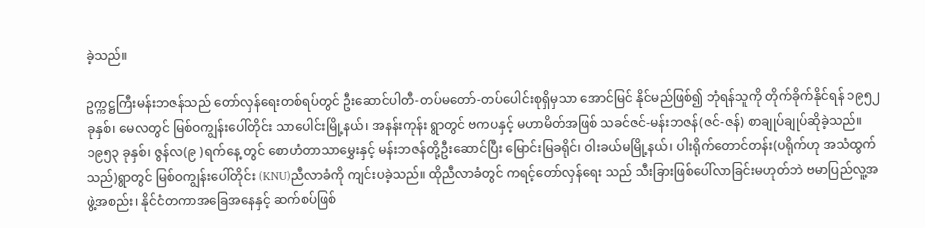ခဲ့သည်။

ဥက္ကဋ္ဌကြီးမန်းဘဇန်သည် တော်လှန်ရေးတစ်ရပ်တွင် ဦးဆောင်ပါတီ-တပ်မတော်-တပ်ပေါင်းစုရှိမှသာ အောင်မြင် နိုင်မည်ဖြစ်၍ ဘုံရန်သူကို တိုက်ခိုက်နိုင်ရန် ၁၉၅၂ ခုနှစ်၊ မေလတွင် မြစ်ဝကျွန်းပေါ်တိုင်း သာပေါင်းမြို့နယ်၊ အနန်းကုန်း ရွာတွင် ဗကပနှင့် မဟာမိတ်အဖြစ် သခင်ဇင်-မန်းဘဇန်(ဇင်-ဇန်) စာချုပ်ချုပ်ဆိုခဲ့သည်။ ၁၉၅၃ ခုနှစ်၊ ဇွန်လ(၉ )ရက်နေ့ တွင် စောဟံတာသာမွှေးနှင့် မန်းဘဇန်တို့ဦးဆောင်ပြီး မြောင်းမြခရိုင်၊ ဝါးခယ်မမြို့နယ်၊ ပါးရိုက်တောင်တန်း(ပရိုက်ဟု အသံထွက်သည်)ရွာတွင် မြစ်ဝကျွန်းပေါ်တိုင်း (KNU)ညီလာခံကို ကျင်းပခဲ့သည်။ ထိုညီလာခံတွင် ကရင့်တော်လှန်ရေး သည် သီးခြားဖြစ်ပေါ်လာခြင်းမဟုတ်ဘဲ ဗမာပြည်လူ့အဖွဲ့အစည်း၊ နိုင်ငံတကာအခြေအနေနှင့် ဆက်စပ်ဖြစ်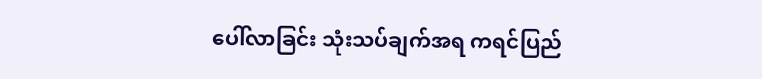ပေါ်လာခြင်း သုံးသပ်ချက်အရ ကရင်ပြည်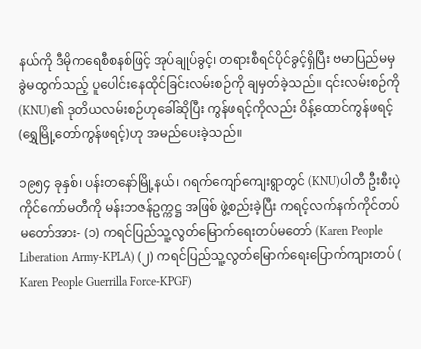နယ်ကို ဒီမိုကရေစီစနစ်ဖြင့် အုပ်ချုပ်ခွင့်၊ တရားစီရင်ပိုင်ခွင့်ရှိပြီး ဗမာပြည်မမှ ခွဲမထွက်သည့် ပူပေါင်းနေထိုင်ခြင်းလမ်းစဉ်ကို ချမှတ်ခဲ့သည်။ ၎င်းလမ်းစဉ်ကို (KNU)၏ ဒုတိယလမ်းစဉ်ဟုခေါ်ဆိုပြီး ကွန်ဖရင့်ကိုလည်း ဝိန့်ထောင်ကွန်ဖရင့်(ရွှေမြို့တော်ကွန်ဖရင့်)ဟု အမည်ပေးခဲ့သည်။

၁၉၅၄ ခုနှစ်၊ ပန်းတနော်မြို့နယ်၊ ဂရက်ကျော်ကျေးရွာတွင် (KNU)ပါတီ ဦးစီးပဲ့ကိုင်ကော်မတီကို မန်းဘဇန်ဥက္ကဋ္ဌ အဖြစ် ဖွဲ့စည်းခဲ့ပြီး ကရင့်လက်နက်ကိုင်တပ်မတော်အား- (၁) ကရင်ပြည်သူ့လွတ်မြောက်ရေးတပ်မတော် (Karen People Liberation Army-KPLA) (၂) ကရင်ပြည်သူ့လွတ်မြောက်ရေးပြောက်ကျားတပ် ( Karen People Guerrilla Force-KPGF)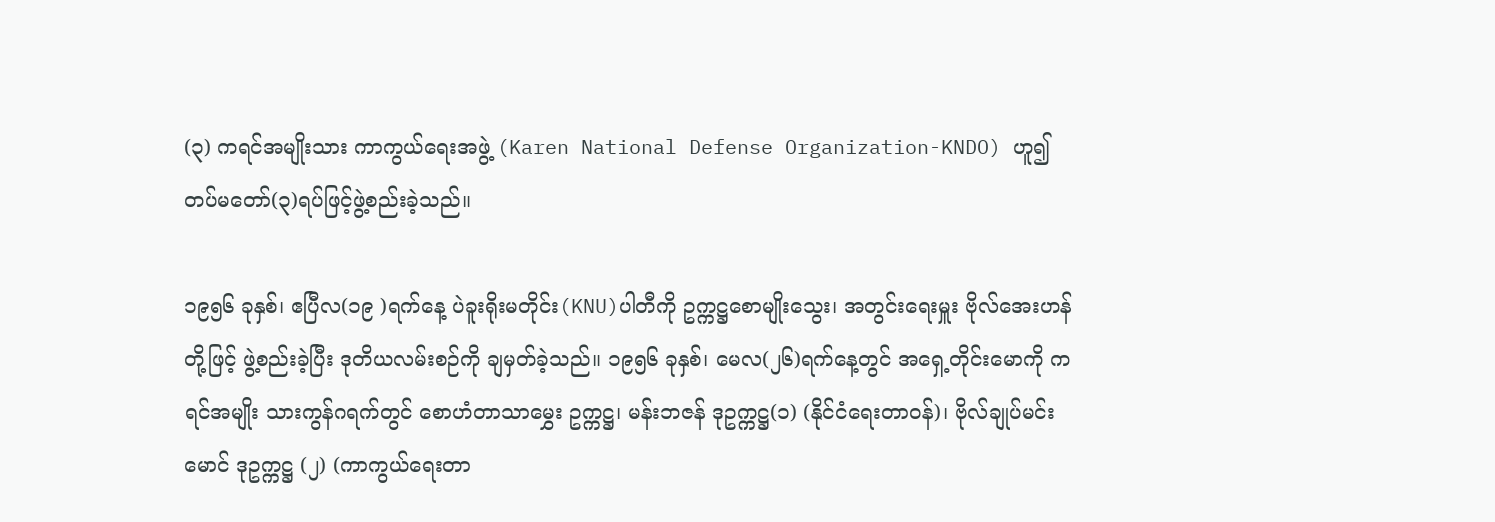(၃) ကရင်အမျိုးသား ကာကွယ်ရေးအဖွဲ့ (Karen National Defense Organization-KNDO) ဟူ၍ တပ်မတော်(၃)ရပ်ဖြင့်ဖွဲ့စည်းခဲ့သည်။

၁၉၅၆ ခုနှစ်၊ ဧပြီလ(၁၉ )ရက်နေ့ ပဲခူးရိုးမတိုင်း(KNU)ပါတီကို ဥက္ကဋ္ဌစောမျိုးသွေး၊ အတွင်းရေးမှူး ဗိုလ်အေးဟန် တို့ဖြင့် ဖွဲ့စည်းခဲ့ပြီး ဒုတိယလမ်းစဉ်ကို ချမှတ်ခဲ့သည်။ ၁၉၅၆ ခုနှစ်၊ မေလ(၂၆)ရက်နေ့တွင် အရှေ့တိုင်းမောကို ကရင်အမျိုး သားကွန်ဂရက်တွင် စောဟံတာသာမွှေး ဥက္ကဋ္ဌ၊ မန်းဘဇန် ဒုဥက္ကဋ္ဌ(၁) (နိုင်ငံရေးတာဝန်)၊ ဗိုလ်ချုပ်မင်းမောင် ဒုဥက္ကဋ္ဌ (၂) (ကာကွယ်ရေးတာ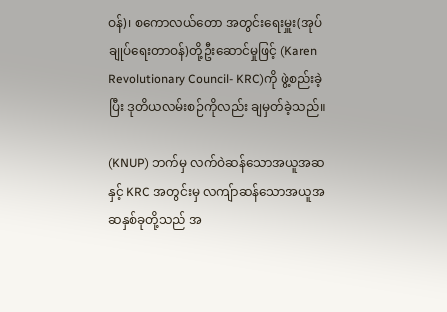ဝန်)၊ စကောလယ်တော အတွင်းရေးမှူး(အုပ်ချုပ်ရေးတာဝန်)တို့ဦးဆောင်မှုဖြင့် (Karen Revolutionary Council- KRC)ကို ဖွဲ့စည်းခဲ့ပြီး ဒုတိယလမ်းစဉ်ကိုလည်း ချမှတ်ခဲ့သည်။

(KNUP) ဘက်မှ လက်ဝဲဆန်သောအယူအဆနှင့် KRC အတွင်းမှ လကျ်ာဆန်သောအယူအဆနှစ်ခုတို့သည် အ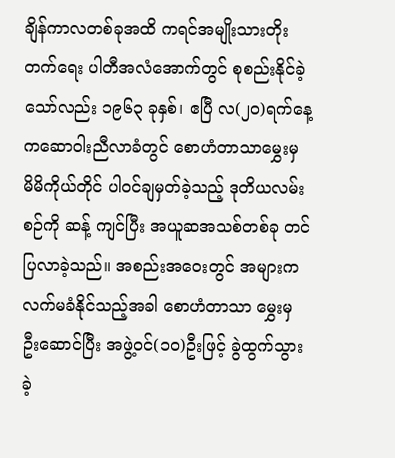ချိန်ကာလတစ်ခုအထိ ကရင်အမျိုးသားတိုးတက်ရေး ပါတီအလံအောက်တွင် စုစည်းနိုင်ခဲ့သော်လည်း ၁၉၆၃ ခုနှစ်၊ ဧပြီ လ(၂၀)ရက်နေ့ ကဆောဝါးညီလာခံတွင် စောဟံတာသာမွှေးမှ မိမိကိုယ်တိုင် ပါဝင်ချမှတ်ခဲ့သည့် ဒုတိယလမ်းစဉ်ကို ဆန့် ကျင်ပြီး အယူဆအသစ်တစ်ခု တင်ပြလာခဲ့သည်။ အစည်းအဝေးတွင် အများကလက်မခံနိုင်သည့်အခါ စောဟံတာသာ မွှေးမှ ဦးဆောင်ပြီး အဖွဲ့ဝင်(၁၀)ဦးဖြင့် ခွဲထွက်သွားခဲ့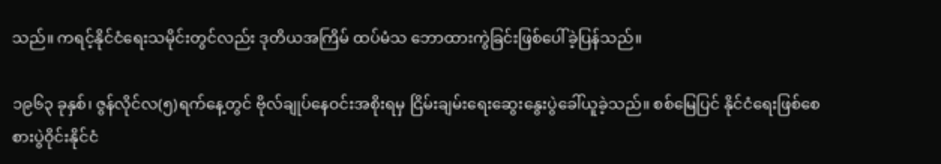သည်။ ကရင့်နိုင်ငံရေးသမိုင်းတွင်လည်း ဒုတိယအကြိမ် ထပ်မံသ ဘောထားကွဲခြင်းဖြစ်ပေါ်ခဲ့ပြန်သည်။

၁၉၆၃ ခုနှစ်၊ ဇွန်လိုင်လ(၅)ရက်နေ့တွင် ဗိုလ်ချုပ်နေဝင်းအစိုးရမှ ငြိမ်းချမ်းရေးဆွေးနွေးပွဲခေါ်ယူခဲ့သည်။ စစ်မြေပြင် နိုင်ငံရေးဖြစ်စေ စားပွဲဝိုင်းနိုင်ငံ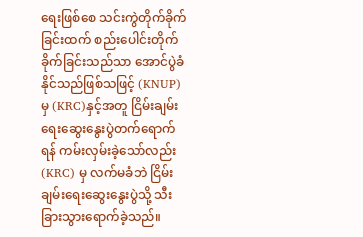ရေးဖြစ်စေ သင်းကွဲတိုက်ခိုက်ခြင်းထက် စည်းပေါင်းတိုက်ခိုက်ခြင်းသည်သာ အောင်ပွဲခံ နိုင်သည်ဖြစ်သဖြင့် (KNUP)မှ (KRC)နှင့်အတူ ငြိမ်းချမ်းရေးဆွေးနွေးပွဲတက်ရောက်ရန် ကမ်းလှမ်းခဲ့သော်လည်း (KRC) မှ လက်မခံဘဲ ငြိမ်းချမ်းရေးဆွေးနွေးပွဲသို့ သီးခြားသွားရောက်ခဲ့သည်။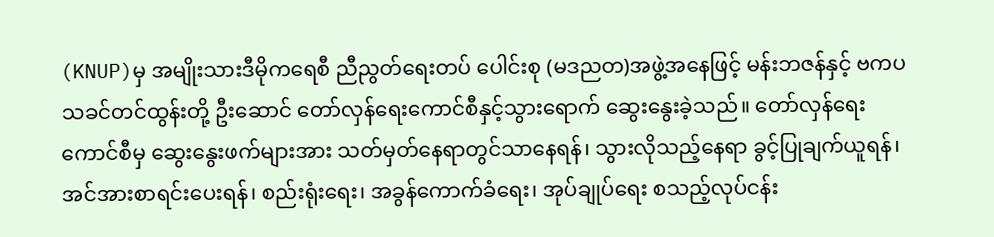(KNUP)မှ အမျိုးသားဒီမိုကရေစီ ညီညွတ်ရေးတပ် ပေါင်းစု (မဒညတ)အဖွဲ့အနေဖြင့် မန်းဘဇန်နှင့် ဗကပသခင်တင်ထွန်းတို့ ဦးဆောင် တော်လှန်ရေးကောင်စီနှင့်သွားရောက် ဆွေးနွေးခဲ့သည်။ တော်လှန်ရေးကောင်စီမှ ဆွေးနွေးဖက်များအား သတ်မှတ်နေရာတွင်သာနေရန်၊ သွားလိုသည့်နေရာ ခွင့်ပြုချက်ယူရန်၊ အင်အားစာရင်းပေးရန်၊ စည်းရုံးရေး၊ အခွန်ကောက်ခံရေး၊ အုပ်ချုပ်ရေး စသည့်လုပ်ငန်း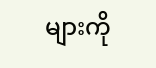များကို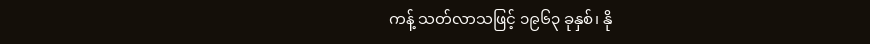ကန့် သတ်လာသဖြင့် ၁၉၆၃ ခုနှစ်၊ နို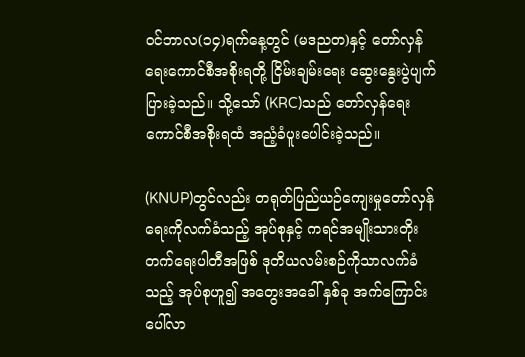ဝင်ဘာလ(၁၄)ရက်နေ့တွင် (မဒညတ)နှင့် တော်လှန်ရေးကောင်စီအစိုးရတို့ ငြိမ်းချမ်းရေး ဆွေးနွေးပွဲပျက်ပြားခဲ့သည်။ သို့သော် (KRC)သည် တော်လှန်ရေးကောင်စီအစိုးရထံ အညံ့ခံပူးပေါင်းခဲ့သည်။

(KNUP)တွင်လည်း တရုတ်ပြည်ယဉ်ကျေးမှုတော်လှန်ရေးကိုလက်ခံသည့် အုပ်စုနှင့် ကရင်အမျိုးသားတိုး တက်ရေးပါတီအဖြစ် ဒုတိယလမ်းစဉ်ကိုသာလက်ခံသည့် အုပ်စုဟူ၍ အတွေးအခေါ် နှစ်ခု အက်ကြောင်းပေါ်လာ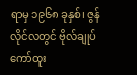ရာမှ ၁၉၆၈ ခုနှစ်၊ ဇွန်လိုင်လတွင် ဗိုလ်ချုပ်ကော်ထူး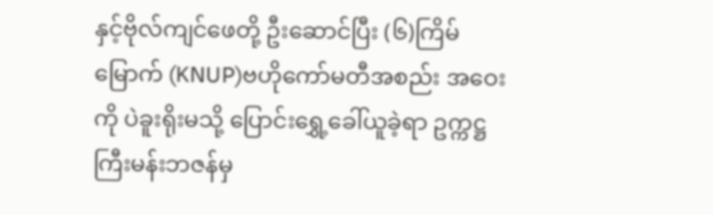နှင့်ဗိုလ်ကျင်ဖေတို့ ဦးဆောင်ပြီး (၆)ကြိမ်မြောက် (KNUP)ဗဟိုကော်မတီအစည်း အဝေးကို ပဲခူးရိုးမသို့ ပြောင်းရွှေ့ခေါ်ယူခဲ့ရာ ဥက္ကဋ္ဌကြီးမန်းဘဇန်မှ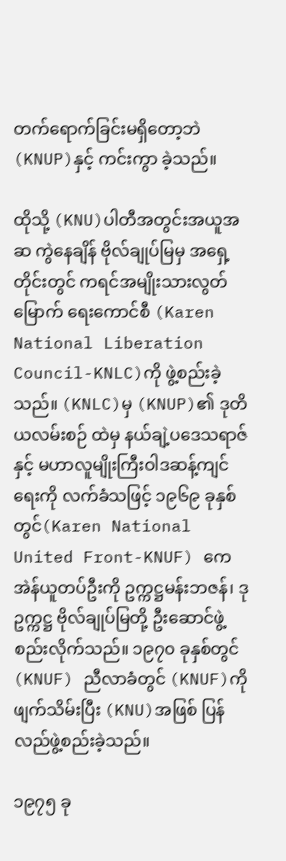တက်ရောက်ခြင်းမရှိတော့ဘဲ (KNUP)နှင့် ကင်းကွာ ခဲ့သည်။

ထိုသို့ (KNU)ပါတီအတွင်းအယူအဆ ကွဲနေချိန် ဗိုလ်ချုပ်မြမှ အရှေ့တိုင်းတွင် ကရင်အမျိုးသားလွတ်မြောက် ရေးကောင်စီ (Karen National Liberation Council-KNLC)ကို ဖွဲ့စည်းခဲ့သည်။ (KNLC)မှ (KNUP)၏ ဒုတိယလမ်းစဉ် ထဲမှ နယ်ချဲ့ပဒေသရာဇ်နှင့် မဟာလူမျိုးကြီးဝါဒဆန့်ကျင်ရေးကို လက်ခံသဖြင့် ၁၉၆၉ ခုနှစ်တွင်(Karen National United Front-KNUF) ကေအဲန်ယူတပ်ဦးကို ဥက္ကဋ္ဌမန်းဘဇန်၊ ဒုဥက္ကဋ္ဌ ဗိုလ်ချုပ်မြတို့ ဦးဆောင်ဖွဲ့စည်းလိုက်သည်။ ၁၉၇၀ ခုနှစ်တွင် (KNUF) ညီလာခံတွင် (KNUF)ကို ဖျက်သိမ်းပြီး (KNU)အဖြစ် ပြန်လည်ဖွဲ့စည်းခဲ့သည်။

၁၉၇၅ ခု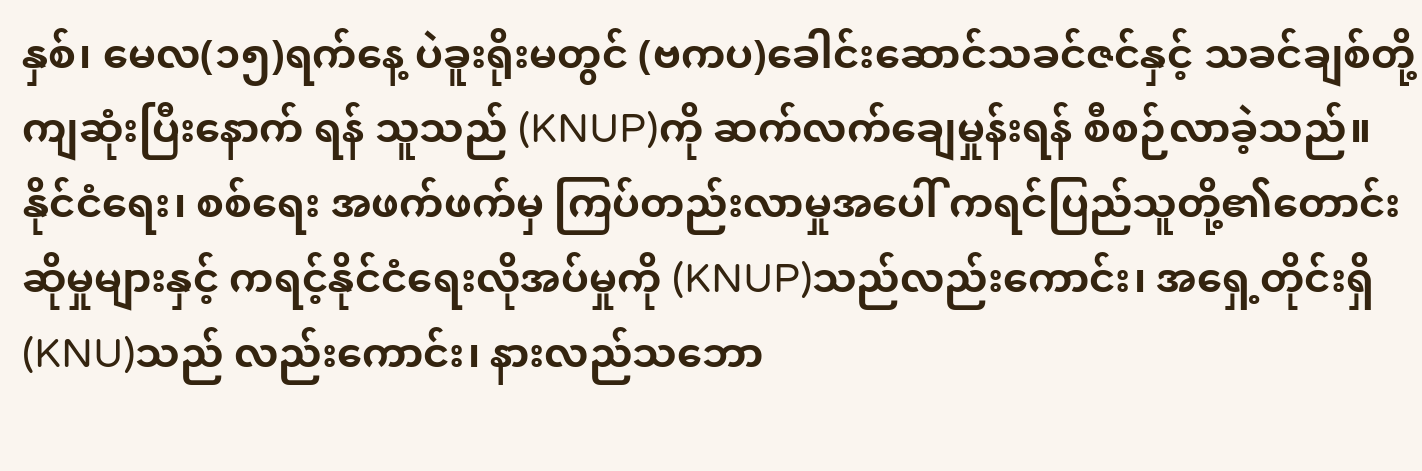နှစ်၊ မေလ(၁၅)ရက်နေ့ ပဲခူးရိုးမတွင် (ဗကပ)ခေါင်းဆောင်သခင်ဇင်နှင့် သခင်ချစ်တို့ကျဆုံးပြီးနောက် ရန် သူသည် (KNUP)ကို ဆက်လက်ချေမှုန်းရန် စီစဉ်လာခဲ့သည်။ နိုင်ငံရေး၊ စစ်ရေး အဖက်ဖက်မှ ကြပ်တည်းလာမှုအပေါ် ကရင်ပြည်သူတို့၏တောင်းဆိုမှုများနှင့် ကရင့်နိုင်ငံရေးလိုအပ်မှုကို (KNUP)သည်လည်းကောင်း၊ အရှေ့တိုင်းရှိ(KNU)သည် လည်းကောင်း၊ နားလည်သဘော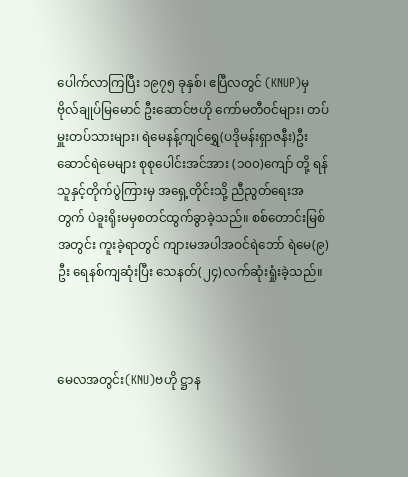ပေါက်လာကြပြီး ၁၉၇၅ ခုနှစ်၊ ဧပြီလတွင် (KNUP)မှ ဗိုလ်ချုပ်မြမောင် ဦးဆောင်ဗဟို ကော်မတီဝင်များ၊ တပ်မှူးတပ်သားများ၊ ရဲမေနန့်ကျင်ရွှေ(ပဒိုမန်းရှာဇနီး)ဦးဆောင်ရဲမေများ စုစုပေါင်းအင်အား (၁၀၀)ကျော် တို့ ရန်သူနှင့်တိုက်ပွဲကြားမှ အရှေ့တိုင်းသို့ ညီညွတ်ရေးအတွက် ပဲခူးရိုးမမှစတင်ထွက်ခွာခဲ့သည်။ စစ်တောင်းမြစ်အတွင်း ကူးခဲ့ရာတွင် ကျားမအပါအဝင်ရဲဘော် ရဲမေ(၉)ဦး ရေနစ်ကျဆုံးပြီး သေနတ်(၂၄)လက်ဆုံးရှုံးခဲ့သည်။



မေလအတွင်း(KNU)ဗဟို ဋ္ဌာန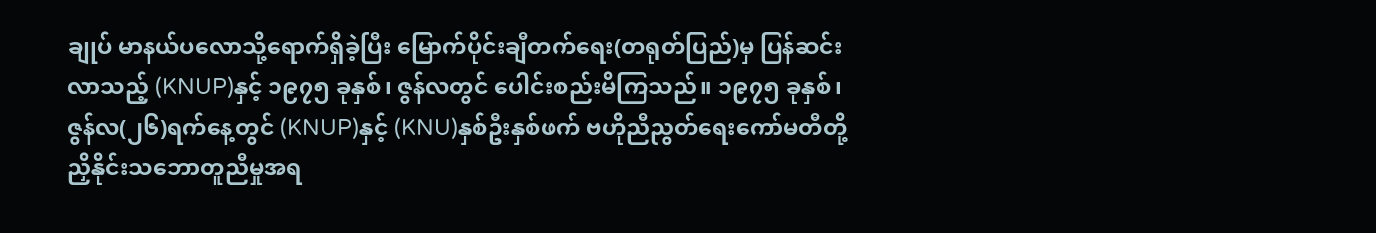ချုပ် မာနယ်ပလောသို့ရောက်ရှိခဲ့ပြီး မြောက်ပိုင်းချီတက်ရေး(တရုတ်ပြည်)မှ ပြန်ဆင်းလာသည့် (KNUP)နှင့် ၁၉၇၅ ခုနှစ်၊ ဇွန်လတွင် ပေါင်းစည်းမိကြသည်။ ၁၉၇၅ ခုနှစ်၊ ဇွန်လ(၂၆)ရက်နေ့တွင် (KNUP)နှင့် (KNU)နှစ်ဦးနှစ်ဖက် ဗဟိုညီညွတ်ရေးကော်မတီတို့ ညှိနိုင်းသဘောတူညီမှုအရ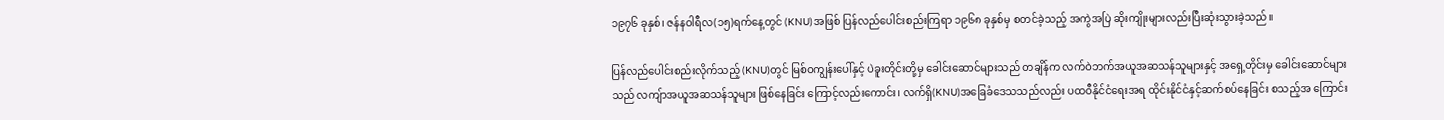၁၉၇၆ ခုနှစ်၊ ဇန်နဝါရီလ(၁၅)ရက်နေ့တွင် (KNU)အဖြစ် ပြန်လည်ပေါင်းစည်းကြရာ ၁၉၆၈ ခုနှစ်မှ စတင်ခဲ့သည့် အကွဲအပြဲ ဆိုးကျိုးများလည်းပြီးဆုံးသွားခဲ့သည်။

ပြန်လည်ပေါင်းစည်းလိုက်သည့် (KNU)တွင် မြစ်ဝကျွန်းပေါ်နှင့် ပဲခူးတိုင်းတို့မှ ခေါင်းဆောင်များသည် တချိန်က လက်ဝဲဘက်အယူအဆသန်သူများနှင့် အရှေ့တိုင်းမှ ခေါင်းဆောင်များသည် လကျ်ာအယူအဆသန်သူများ ဖြစ်နေခြင်း ကြောင့်လည်းကောင်း၊ လက်ရှိ(KNU)အခြေခံဒေသသည်လည်း ပထဝီနိုင်ငံရေးအရ ထိုင်းနိုင်ငံနှင့်ဆက်စပ်နေခြင်း စသည့်အ ကြောင်း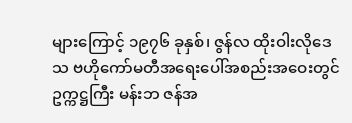များကြောင့် ၁၉၇၆ ခုနှစ်၊ ဇွန်လ ထိုးဝါးလိုဒေသ ဗဟိုကော်မတီအရေးပေါ်အစည်းအဝေးတွင် ဥက္ကဋ္ဌကြီး မန်းဘ ဇန်အ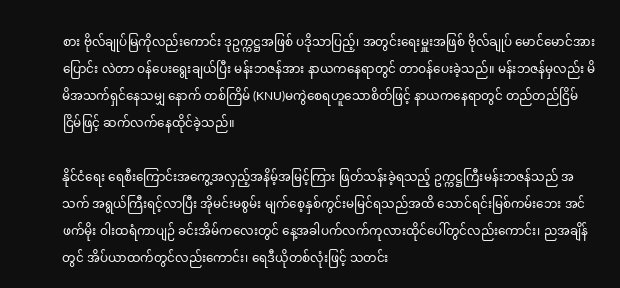စား ဗိုလ်ချုပ်မြကိုလည်းကောင်း ဒုဥက္ကဋ္ဌအဖြစ် ပဒိုသာပြည့်၊ အတွင်းရေးမှူးအဖြစ် ဗိုလ်ချုပ် မောင်မောင်အား ပြောင်း လဲတာ ဝန်ပေးရွေးချယ်ပြီး မန်းဘဇန်အား နာယကနေရာတွင် တာဝန်ပေးခဲ့သည်။ မန်းဘဇန်မှလည်း မိမိအသက်ရှင်နေသမျှ နောက် တစ်ကြိမ် (KNU)မကွဲစေရဟူသောစိတ်ဖြင့် နာယကနေရာတွင် တည်တည်ငြိမ်ငြိမ်ဖြင့် ဆက်လက်နေထိုင်ခဲ့သည်။

နိုင်ငံရေး ရေစီးကြောင်းအကွေ့အလှည့်အနိမ့်အမြင့်ကြား ဖြတ်သန်းခဲ့ရသည့် ဥက္ကဋ္ဌကြီးမန်းဘဇန်သည် အသက် အရွယ်ကြီးရင့်လာပြီး အိုမင်းမစွမ်း မျက်စေ့နှစ်ကွင်းမမြင်ရသည်အထိ သောင်ရင်းမြစ်ကမ်းဘေး အင်ဖက်မိုး ဝါးထရံကာပျဉ် ခင်းအိမ်ကလေးတွင် နေ့အခါပက်လက်ကုလားထိုင်ပေါ်တွင်လည်းကောင်း၊ ညအချိန်တွင် အိပ်ယာထက်တွင်လည်းကောင်း၊ ရေဒီယိုတစ်လုံးဖြင့် သတင်း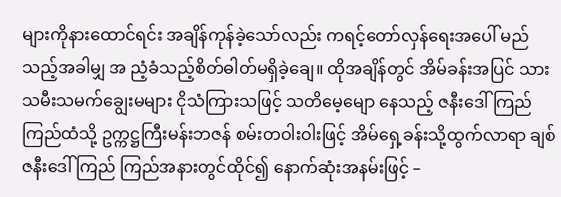များကိုနားထောင်ရင်း အချိန်ကုန်ခဲ့သော်လည်း ကရင့်တော်လှန်ရေးအပေါ် မည်သည့်အခါမျှ အ ညံ့ခံသည့်စိတ်ဓါတ်မရှိခဲ့ချေ။ ထိုအချိန်တွင် အိမ်ခန်းအပြင် သားသမီးသမက်ချွေးမများ ငိုသံကြားသဖြင့် သတိမေ့မျော နေသည့် ဇနီးဒေါ်ကြည်ကြည်ထံသို့ ဥက္ကဋ္ဌကြီးမန်းဘဇန် စမ်းတဝါးဝါးဖြင့် အိမ်ရှေ့ခန်းသို့ထွက်လာရာ ချစ်ဇနီးဒေါ်ကြည် ကြည်အနားတွင်ထိုင်၍ နောက်ဆုံးအနမ်းဖြင့် –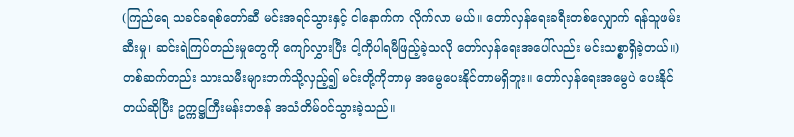(ကြည်ရေ သခင်ခရစ်တော်ဆီ မင်းအရင်သွားနှင့် ငါနောက်က လိုက်လာ မယ်။ တော်လှန်ရေးခရီးတစ်လျှောက် ရန်သူဖမ်းဆီးမှု၊ ဆင်းရဲကြပ်တည်းမှုတွေကို ကျော်လွှားပြီး ငါ့ကိုပါရမီဖြည့်ခဲ့သလို တော်လှန်ရေးအပေါ်လည်း မင်းသစ္စာရှိခဲ့တယ်။) တစ်ဆက်တည်း သားသမီးများဘက်သို့လှည့်၍ မင်းတို့ကိုဘာမှ အမွေပေးနိုင်တာမရှိဘူး။ တော်လှန်ရေးအမွေပဲ ပေးနိုင်တယ်ဆိုပြီး ဥက္ကဋ္ဌကြီးမန်းဘဇန် အသံတိမ်ဝင်သွားခဲ့သည်။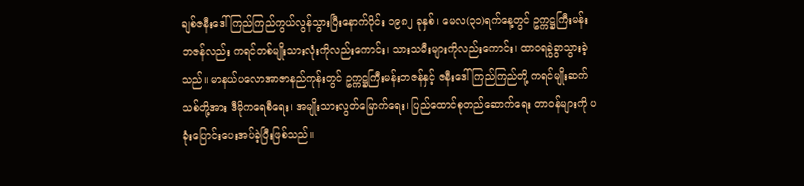ချစ်ဇနီးဒေါ်ကြည်ကြည်ကွယ်လွန်သွားပြီးနောက်ပိုင်း ၁၉၈၂ ခုနှစ်၊ မေလ(၃၁)ရက်နေ့တွင် ဥက္ကဋ္ဌကြီးမန်း ဘဇန်လည်း ကရင်တစ်မျိုးသားလုံးကိုလည်းကောင်း၊ သားသမီးများကိုလည်းကောင်း၊ ထာဝရခွဲခွာသွားခဲ့သည်။ မာနယ်ပလောအာဇာနည်ကုန်းတွင် ဥက္ကဋ္ဌကြီးမန်းဘဇန်နှင့် ဇနီးဒေါ်ကြည်ကြည်တို့ ကရင်မျိုးဆက်သစ်တို့အား ဒီမိုကရေစီရေး၊ အမျိုးသားလွတ်မြောက်ရေး၊ ပြည်ထောင်စုတည်ဆောက်ရေး တာဝန်များကို ပခုံးပြောင်းပေးအပ်ခဲ့ပြီးဖြစ်သည်။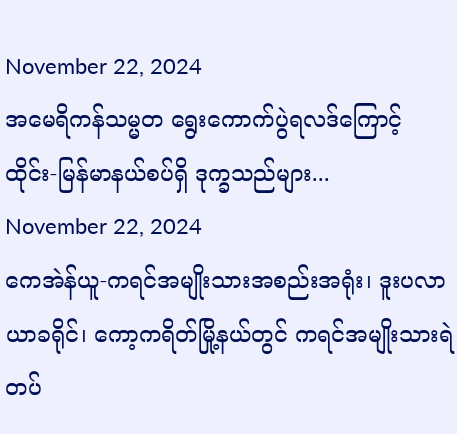November 22, 2024
အမေရိကန်သမ္မတ ရွေးကောက်ပွဲရလဒ်ကြောင့် ထိုင်း-မြန်မာနယ်စပ်ရှိ ဒုက္ခသည်များ...
November 22, 2024
ကေအဲန်ယူ-ကရင်အမျိုးသားအစည်းအရုံး၊ ဒူးပလာယာခရိုင်၊ ကော့ကရိတ်မြို့နယ်တွင် ကရင်အမျိုးသားရဲတပ်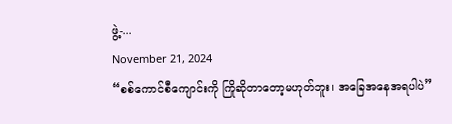ဖွဲ့-...
November 21, 2024
“စစ်ကောင်စီကျောင်းကို ကြိုဆိုတာတော့မဟုတ်ဘူး၊ အခြေအနေအရပါပဲ”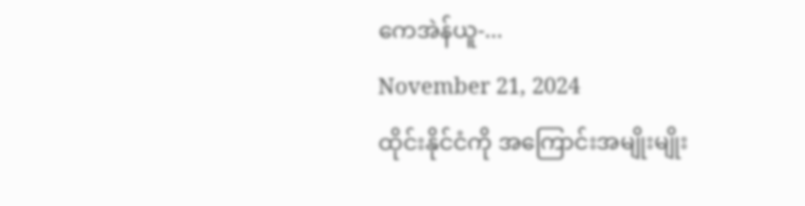ကေအဲန်ယူ-...
November 21, 2024
ထိုင်းနိုင်ငံကို အကြောင်းအမျိုးမျိုး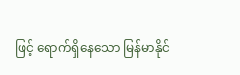ဖြင့် ရောက်ရှိနေသော မြန်မာနိုင်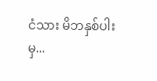ငံသား မိဘနှစ်ပါးမှ...